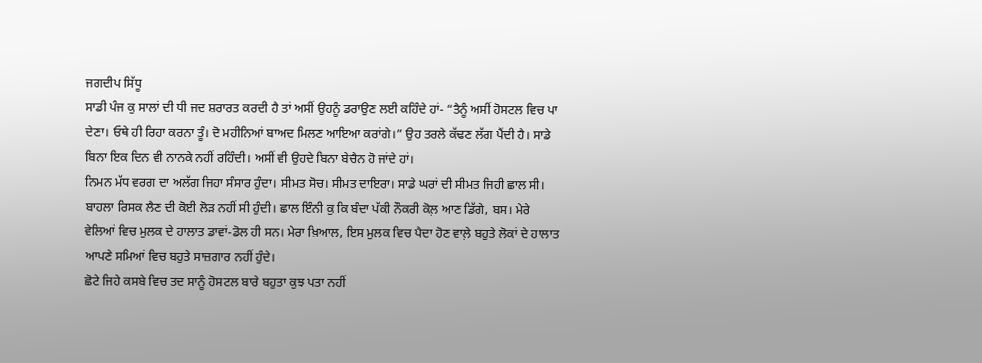ਜਗਦੀਪ ਸਿੱਧੂ
ਸਾਡੀ ਪੰਜ ਕੁ ਸਾਲਾਂ ਦੀ ਧੀ ਜਦ ਸ਼ਰਾਰਤ ਕਰਦੀ ਹੈ ਤਾਂ ਅਸੀਂ ਉਹਨੂੰ ਡਰਾਉਣ ਲਈ ਕਹਿੰਦੇ ਹਾਂ- “ਤੈਨੂੰ ਅਸੀਂ ਹੋਸਟਲ ਵਿਚ ਪਾ ਦੇਣਾ। ਓਥੇ ਹੀ ਰਿਹਾ ਕਰਨਾ ਤੂੰ। ਦੋ ਮਹੀਨਿਆਂ ਬਾਅਦ ਮਿਲਣ ਆਇਆ ਕਰਾਂਗੇ।” ਉਹ ਤਰਲੇ ਕੱਢਣ ਲੱਗ ਪੈਂਦੀ ਹੈ। ਸਾਡੇ ਬਿਨਾ ਇਕ ਦਿਨ ਵੀ ਨਾਨਕੇ ਨਹੀਂ ਰਹਿੰਦੀ। ਅਸੀਂ ਵੀ ਉਹਦੇ ਬਿਨਾ ਬੇਚੈਨ ਹੋ ਜਾਂਦੇ ਹਾਂ।
ਨਿਮਨ ਮੱਧ ਵਰਗ ਦਾ ਅਲੱਗ ਜਿਹਾ ਸੰਸਾਰ ਹੁੰਦਾ। ਸੀਮਤ ਸੋਚ। ਸੀਮਤ ਦਾਇਰਾ। ਸਾਡੇ ਘਰਾਂ ਦੀ ਸੀਮਤ ਜਿਹੀ ਛਾਲ ਸੀ। ਬਾਹਲਾ ਰਿਸਕ ਲੈਣ ਦੀ ਕੋਈ ਲੋੜ ਨਹੀਂ ਸੀ ਹੁੰਦੀ। ਛਾਲ ਇੰਨੀ ਕੁ ਕਿ ਬੰਦਾ ਪੱਕੀ ਨੌਕਰੀ ਕੋਲ਼ ਆਣ ਡਿੱਗੇ, ਬਸ। ਮੇਰੇ ਵੇਲਿਆਂ ਵਿਚ ਮੁਲਕ ਦੇ ਹਾਲਾਤ ਡਾਵਾਂ-ਡੋਲ ਹੀ ਸਨ। ਮੇਰਾ ਖ਼ਿਆਲ, ਇਸ ਮੁਲਕ ਵਿਚ ਪੈਦਾ ਹੋਣ ਵਾਲ਼ੇ ਬਹੁਤੇ ਲੋਕਾਂ ਦੇ ਹਾਲਾਤ ਆਪਣੇ ਸਮਿਆਂ ਵਿਚ ਬਹੁਤੇ ਸਾਜ਼ਗਾਰ ਨਹੀਂ ਹੁੰਦੇ।
ਛੋਟੇ ਜਿਹੇ ਕਸਬੇ ਵਿਚ ਤਦ ਸਾਨੂੰ ਹੋਸਟਲ ਬਾਰੇ ਬਹੁਤਾ ਕੁਝ ਪਤਾ ਨਹੀਂ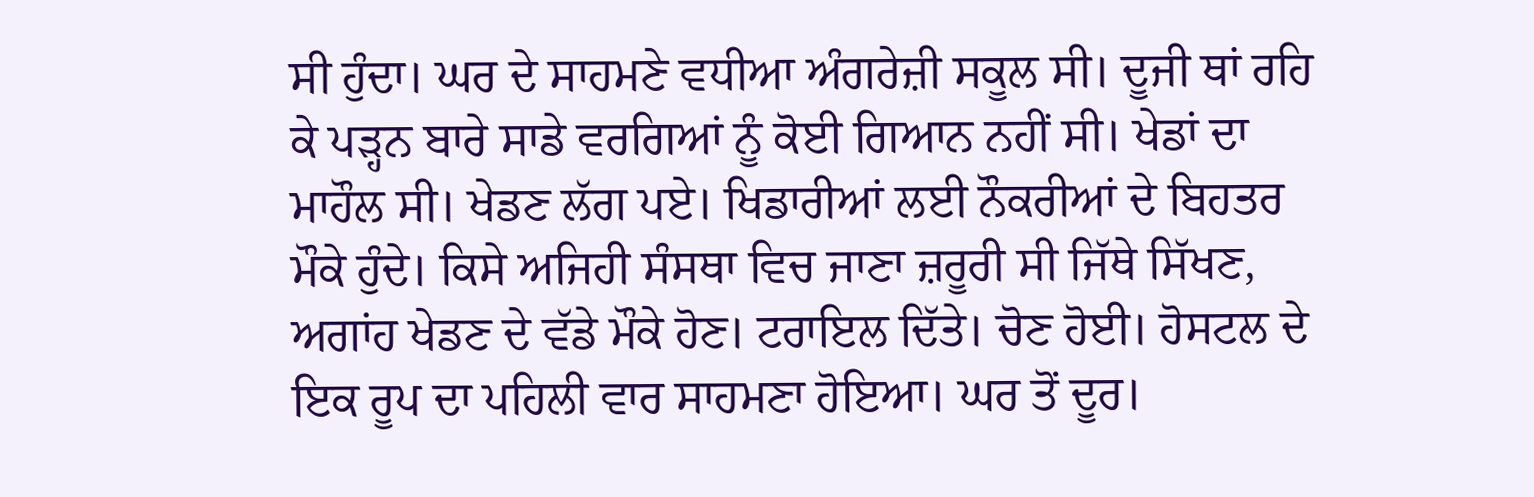ਸੀ ਹੁੰਦਾ। ਘਰ ਦੇ ਸਾਹਮਣੇ ਵਧੀਆ ਅੰਗਰੇਜ਼ੀ ਸਕੂਲ ਸੀ। ਦੂਜੀ ਥਾਂ ਰਹਿ ਕੇ ਪੜ੍ਹਨ ਬਾਰੇ ਸਾਡੇ ਵਰਗਿਆਂ ਨੂੰ ਕੋਈ ਗਿਆਨ ਨਹੀਂ ਸੀ। ਖੇਡਾਂ ਦਾ ਮਾਹੌਲ ਸੀ। ਖੇਡਣ ਲੱਗ ਪਏ। ਖਿਡਾਰੀਆਂ ਲਈ ਨੌਕਰੀਆਂ ਦੇ ਬਿਹਤਰ ਮੌਕੇ ਹੁੰਦੇ। ਕਿਸੇ ਅਜਿਹੀ ਸੰਸਥਾ ਵਿਚ ਜਾਣਾ ਜ਼ਰੂਰੀ ਸੀ ਜਿੱਥੇ ਸਿੱਖਣ, ਅਗਾਂਹ ਖੇਡਣ ਦੇ ਵੱਡੇ ਮੌਕੇ ਹੋਣ। ਟਰਾਇਲ ਦਿੱਤੇ। ਚੋਣ ਹੋਈ। ਹੋਸਟਲ ਦੇ ਇਕ ਰੂਪ ਦਾ ਪਹਿਲੀ ਵਾਰ ਸਾਹਮਣਾ ਹੋਇਆ। ਘਰ ਤੋਂ ਦੂਰ।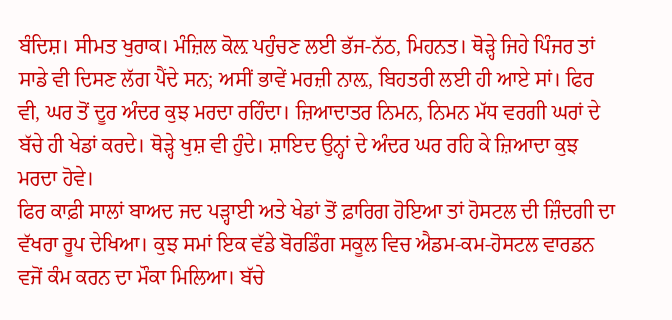ਬੰਦਿਸ਼। ਸੀਮਤ ਖੁਰਾਕ। ਮੰਜ਼ਿਲ ਕੋਲ਼ ਪਹੁੰਚਣ ਲਈ ਭੱਜ-ਨੱਠ, ਮਿਹਨਤ। ਥੋੜ੍ਹੇ ਜਿਹੇ ਪਿੰਜਰ ਤਾਂ ਸਾਡੇ ਵੀ ਦਿਸਣ ਲੱਗ ਪੈਂਦੇ ਸਨ; ਅਸੀਂ ਭਾਵੇਂ ਮਰਜ਼ੀ ਨਾਲ਼, ਬਿਹਤਰੀ ਲਈ ਹੀ ਆਏ ਸਾਂ। ਫਿਰ ਵੀ, ਘਰ ਤੋਂ ਦੂਰ ਅੰਦਰ ਕੁਝ ਮਰਦਾ ਰਹਿੰਦਾ। ਜ਼ਿਆਦਾਤਰ ਨਿਮਨ, ਨਿਮਨ ਮੱਧ ਵਰਗੀ ਘਰਾਂ ਦੇ ਬੱਚੇ ਹੀ ਖੇਡਾਂ ਕਰਦੇ। ਥੋੜ੍ਹੇ ਖੁਸ਼ ਵੀ ਹੁੰਦੇ। ਸ਼ਾਇਦ ਉਨ੍ਹਾਂ ਦੇ ਅੰਦਰ ਘਰ ਰਹਿ ਕੇ ਜ਼ਿਆਦਾ ਕੁਝ ਮਰਦਾ ਹੋਵੇ।
ਫਿਰ ਕਾਫ਼ੀ ਸਾਲਾਂ ਬਾਅਦ ਜਦ ਪੜ੍ਹਾਈ ਅਤੇ ਖੇਡਾਂ ਤੋਂ ਫ਼ਾਰਿਗ ਹੋਇਆ ਤਾਂ ਹੋਸਟਲ ਦੀ ਜ਼ਿੰਦਗੀ ਦਾ ਵੱਖਰਾ ਰੂਪ ਦੇਖਿਆ। ਕੁਝ ਸਮਾਂ ਇਕ ਵੱਡੇ ਬੋਰਡਿੰਗ ਸਕੂਲ ਵਿਚ ਐਡਮ-ਕਮ-ਹੋਸਟਲ ਵਾਰਡਨ ਵਜੋਂ ਕੰਮ ਕਰਨ ਦਾ ਮੌਕਾ ਮਿਲਿਆ। ਬੱਚੇ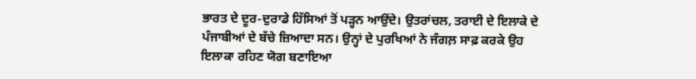ਭਾਰਤ ਦੇ ਦੂਰ-ਦੁਰਾਡੇ ਹਿੱਸਿਆਂ ਤੋਂ ਪੜ੍ਹਨ ਆਉਂਦੇ। ਉਤਰਾਂਚਲ, ਤਰਾਈ ਦੇ ਇਲਾਕੇ ਦੇ ਪੰਜਾਬੀਆਂ ਦੇ ਬੱਚੇ ਜ਼ਿਆਦਾ ਸਨ। ਉਨ੍ਹਾਂ ਦੇ ਪੁਰਖਿਆਂ ਨੇ ਜੰਗਲ਼ ਸਾਫ਼ ਕਰਕੇ ਉਹ ਇਲਾਕਾ ਰਹਿਣ ਯੋਗ ਬਣਾਇਆ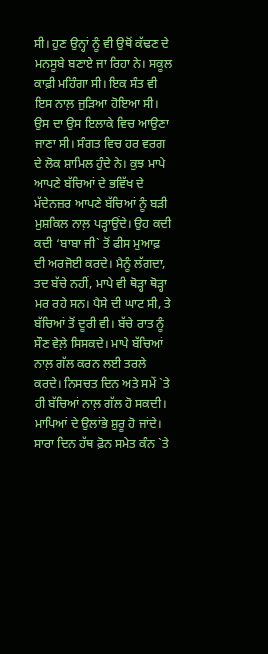ਸੀ। ਹੁਣ ਉਨ੍ਹਾਂ ਨੂੰ ਵੀ ਉਥੋਂ ਕੱਢਣ ਦੇ ਮਨਸੂਬੇ ਬਣਾਏ ਜਾ ਰਿਹਾ ਨੇ। ਸਕੂਲ ਕਾਫ਼ੀ ਮਹਿੰਗਾ ਸੀ। ਇਕ ਸੰਤ ਵੀ ਇਸ ਨਾਲ਼ ਜੁੜਿਆ ਹੋਇਆ ਸੀ। ਉਸ ਦਾ ਉਸ ਇਲਾਕੇ ਵਿਚ ਆਉਣਾ ਜਾਣਾ ਸੀ। ਸੰਗਤ ਵਿਚ ਹਰ ਵਰਗ ਦੇ ਲੋਕ ਸ਼ਾਮਿਲ ਹੁੰਦੇ ਨੇ। ਕੁਝ ਮਾਪੇ ਆਪਣੇ ਬੱਚਿਆਂ ਦੇ ਭਵਿੱਖ ਦੇ ਮੱਦੇਨਜ਼ਰ ਆਪਣੇ ਬੱਚਿਆਂ ਨੂੰ ਬੜੀ ਮੁਸ਼ਕਿਲ ਨਾਲ਼ ਪੜ੍ਹਾਉਂਦੇ। ਉਹ ਕਦੀ ਕਦੀ ‘ਬਾਬਾ ਜੀ` ਤੋਂ ਫੀਸ ਮੁਆਫ਼ ਦੀ ਅਰਜੋਈ ਕਰਦੇ। ਮੈਨੂੰ ਲੱਗਦਾ, ਤਦ ਬੱਚੇ ਨਹੀਂ, ਮਾਪੇ ਵੀ ਥੋੜ੍ਹਾ ਥੋੜ੍ਹਾ ਮਰ ਰਹੇ ਸਨ। ਪੈਸੇ ਦੀ ਘਾਟ ਸੀ, ਤੇ ਬੱਚਿਆਂ ਤੋਂ ਦੂਰੀ ਵੀ। ਬੱਚੇ ਰਾਤ ਨੂੰ ਸੌਣ ਵੇਲ਼ੇ ਸਿਸਕਦੇ। ਮਾਪੇ ਬੱਚਿਆਂ ਨਾਲ਼ ਗੱਲ ਕਰਨ ਲਈ ਤਰਲੇ ਕਰਦੇ। ਨਿਸਚਤ ਦਿਨ ਅਤੇ ਸਮੇਂ `ਤੇ ਹੀ ਬੱਚਿਆਂ ਨਾਲ਼ ਗੱਲ ਹੋ ਸਕਦੀ। ਮਾਪਿਆਂ ਦੇ ਉਲਾਂਭੇ ਸ਼ੁਰੂ ਹੋ ਜਾਂਦੇ। ਸਾਰਾ ਦਿਨ ਹੱਥ ਫ਼ੋਨ ਸਮੇਤ ਕੰਨ `ਤੇ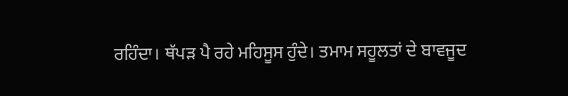ਰਹਿੰਦਾ। ਥੱਪੜ ਪੈ ਰਹੇ ਮਹਿਸੂਸ ਹੁੰਦੇ। ਤਮਾਮ ਸਹੂਲਤਾਂ ਦੇ ਬਾਵਜੂਦ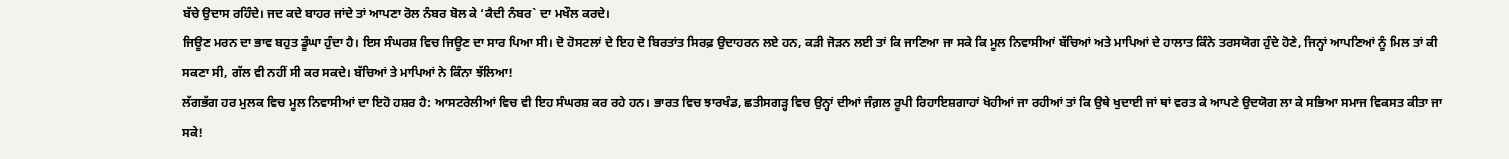ਬੱਚੇ ਉਦਾਸ ਰਹਿੰਦੇ। ਜਦ ਕਦੇ ਬਾਹਰ ਜਾਂਦੇ ਤਾਂ ਆਪਣਾ ਰੋਲ ਨੰਬਰ ਬੋਲ ਕੇ ‘ਕੈਦੀ ਨੰਬਰ` ਦਾ ਮਖੌਲ ਕਰਦੇ।
ਜਿਊਣ ਮਰਨ ਦਾ ਭਾਵ ਬਹੁਤ ਡੂੰਘਾ ਹੁੰਦਾ ਹੈ। ਇਸ ਸੰਘਰਸ਼ ਵਿਚ ਜਿਊਣ ਦਾ ਸਾਰ ਪਿਆ ਸੀ। ਦੋ ਹੋਸਟਲਾਂ ਦੇ ਇਹ ਦੋ ਬਿਰਤਾਂਤ ਸਿਰਫ਼ ਉਦਾਹਰਨ ਲਏ ਹਨ, ਕੜੀ ਜੋੜਨ ਲਈ ਤਾਂ ਕਿ ਜਾਣਿਆ ਜਾ ਸਕੇ ਕਿ ਮੂਲ ਨਿਵਾਸੀਆਂ ਬੱਚਿਆਂ ਅਤੇ ਮਾਪਿਆਂ ਦੇ ਹਾਲਾਤ ਕਿੰਨੇ ਤਰਸਯੋਗ ਹੁੰਦੇ ਹੋਣੇ, ਜਿਨ੍ਹਾਂ ਆਪਣਿਆਂ ਨੂੰ ਮਿਲ ਤਾਂ ਕੀ ਸਕਣਾ ਸੀ, ਗੱਲ ਵੀ ਨਹੀਂ ਸੀ ਕਰ ਸਕਦੇ। ਬੱਚਿਆਂ ਤੇ ਮਾਪਿਆਂ ਨੇ ਕਿੰਨਾ ਝੱਲਿਆ!
ਲੱਗਭੱਗ ਹਰ ਮੁਲਕ ਵਿਚ ਮੂਲ ਨਿਵਾਸੀਆਂ ਦਾ ਇਹੋ ਹਸ਼ਰ ਹੈ: ਆਸਟਰੇਲੀਆਂ ਵਿਚ ਵੀ ਇਹ ਸੰਘਰਸ਼ ਕਰ ਰਹੇ ਹਨ। ਭਾਰਤ ਵਿਚ ਝਾਰਖੰਡ, ਛਤੀਸਗੜ੍ਹ ਵਿਚ ਉਨ੍ਹਾਂ ਦੀਆਂ ਜੰਗ਼ਲ ਰੂਪੀ ਰਿਹਾਇਸ਼ਗਾਹਾਂ ਖੋਹੀਆਂ ਜਾ ਰਹੀਆਂ ਤਾਂ ਕਿ ਉਥੇ ਖੁਦਾਈ ਜਾਂ ਥਾਂ ਵਰਤ ਕੇ ਆਪਣੇ ਉਦਯੋਗ ਲਾ ਕੇ ਸਭਿਆ ਸਮਾਜ ਵਿਕਸਤ ਕੀਤਾ ਜਾ ਸਕੇ!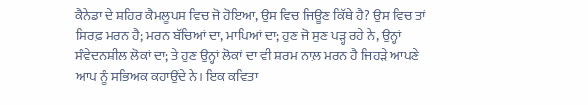ਕੈਨੇਡਾ ਦੇ ਸ਼ਹਿਰ ਕੈਮਲੂਪਸ ਵਿਚ ਜੋ ਹੋਇਆ, ਉਸ ਵਿਚ ਜਿਊਣ ਕਿੱਥੇ ਹੈ? ਉਸ ਵਿਚ ਤਾਂ ਸਿਰਫ਼ ਮਰਨ ਹੈ; ਮਰਨ ਬੱਚਿਆਂ ਦਾ, ਮਾਪਿਆਂ ਦਾ; ਹੁਣ ਜੋ ਸੁਣ ਪੜ੍ਹ ਰਹੇ ਨੇ, ਉਨ੍ਹਾਂ ਸੰਵੇਦਨਸ਼ੀਲ ਲੋਕਾਂ ਦਾ; ਤੇ ਹੁਣ ਉਨ੍ਹਾਂ ਲੋਕਾਂ ਦਾ ਵੀ ਸ਼ਰਮ ਨਾਲ਼ ਮਰਨ ਹੈ ਜਿਹੜੇ ਆਪਣੇ ਆਪ ਨੂੰ ਸਭਿਅਕ ਕਹਾਉਂਦੇ ਨੇ। ਇਕ ਕਵਿਤਾ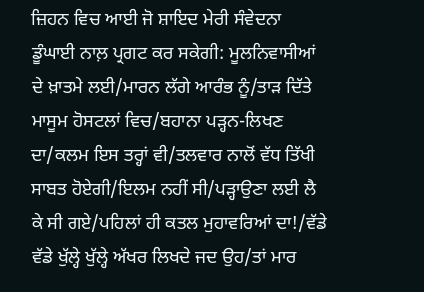ਜ਼ਿਹਨ ਵਿਚ ਆਈ ਜੋ ਸ਼ਾਇਦ ਮੇਰੀ ਸੰਵੇਦਨਾ ਡੂੰਘਾਈ ਨਾਲ਼ ਪ੍ਰਗਟ ਕਰ ਸਕੇਗੀ: ਮੂਲਨਿਵਾਸੀਆਂ ਦੇ ਖ਼ਾਤਮੇ ਲਈ/ਮਾਰਨ ਲੱਗੇ ਆਰੰਭ ਨੂੰ/ਤਾੜ ਦਿੱਤੇ ਮਾਸੂਮ ਹੋਸਟਲਾਂ ਵਿਚ/ਬਹਾਨਾ ਪੜ੍ਹਨ-ਲਿਖਣ ਦਾ/ਕਲਮ ਇਸ ਤਰ੍ਹਾਂ ਵੀ/ਤਲਵਾਰ ਨਾਲੋਂ ਵੱਧ ਤਿੱਖੀ ਸਾਬਤ ਹੋਏਗੀ/ਇਲਮ ਨਹੀਂ ਸੀ/ਪੜ੍ਹਾਉਣਾ ਲਈ ਲੈ ਕੇ ਸੀ ਗਏ/ਪਹਿਲਾਂ ਹੀ ਕਤਲ ਮੁਹਾਵਰਿਆਂ ਦਾ!/ਵੱਡੇ ਵੱਡੇ ਖੁੱਲ੍ਹੇ ਖੁੱਲ੍ਹੇ ਅੱਖਰ ਲਿਖਦੇ ਜਦ ਉਹ/ਤਾਂ ਮਾਰ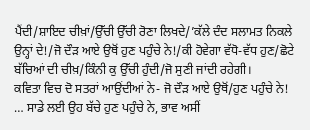ਪੈਂਦੀ/ਸ਼ਾਇਦ ਚੀਖ਼ਾਂ/ਉੱਚੀ ਉੱਚੀ ਰੋਣਾ ਲਿਖਦੇ/’ਕੱਲੇ ਦੰਦ ਸਲਾਮਤ ਨਿਕਲੇ ਉਨ੍ਹਾਂ ਦੇ!/ਜੋ ਦੌੜ ਆਏ ਉਥੋਂ ਹੁਣ ਪਹੁੰਚੇ ਨੇ!/ਕੀ ਹੋਵੇਗਾ ਵੱਧੋ-ਵੱਧ ਹੁਣ/ਛੋਟੇ ਬੱਚਿਆਂ ਦੀ ਚੀਖ਼/ਕਿੰਨੀ ਕੁ ਉੱਚੀ ਹੁੰਦੀ/ਜੋ ਸੁਣੀ ਜਾਂਦੀ ਰਹੇਗੀ।
ਕਵਿਤਾ ਵਿਚ ਦੋ ਸਤਰਾਂ ਆਉਂਦੀਆਂ ਨੇ- ਜੋ ਦੌੜ ਆਏ ਉਥੋਂ/ਹੁਣ ਪਹੁੰਚੇ ਨੇ! … ਸਾਡੇ ਲਈ ਉਹ ਬੱਚੇ ਹੁਣ ਪਹੁੰਚੇ ਨੇ, ਭਾਵ ਅਸੀਂ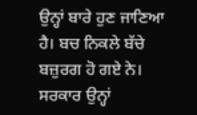ਉਨ੍ਹਾਂ ਬਾਰੇ ਹੁਣ ਜਾਣਿਆ ਹੈ। ਬਚ ਨਿਕਲੇ ਬੱਚੇ ਬਜ਼ੁਰਗ ਹੋ ਗਏ ਨੇ। ਸਰਕਾਰ ਉਨ੍ਹਾਂ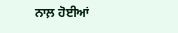ਨਾਲ਼ ਹੋਈਆਂ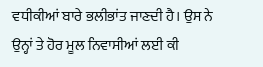ਵਧੀਕੀਆਂ ਬਾਰੇ ਭਲੀਭਾਂਤ ਜਾਣਦੀ ਹੈ। ਉਸ ਨੇ ਉਨ੍ਹਾਂ ਤੇ ਹੋਰ ਮੂਲ ਨਿਵਾਸੀਆਂ ਲਈ ਕੀ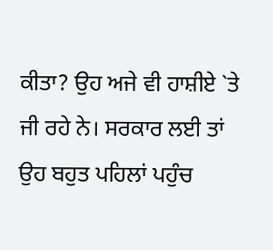ਕੀਤਾ? ਉਹ ਅਜੇ ਵੀ ਹਾਸ਼ੀਏ `ਤੇ ਜੀ ਰਹੇ ਨੇ। ਸਰਕਾਰ ਲਈ ਤਾਂ ਉਹ ਬਹੁਤ ਪਹਿਲਾਂ ਪਹੁੰਚ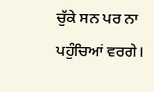ਚੁੱਕੇ ਸਨ ਪਰ ਨਾ ਪਹੁੰਚਿਆਂ ਵਰਗੇ।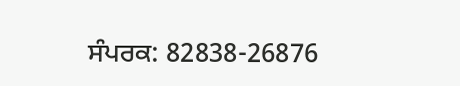ਸੰਪਰਕ: 82838-26876